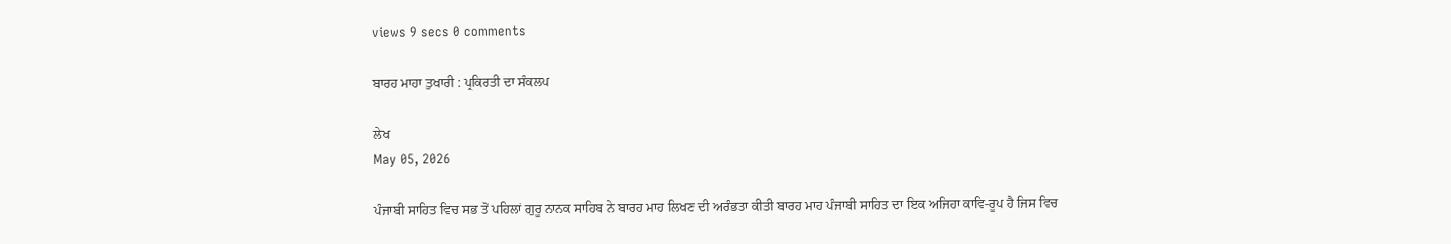views 9 secs 0 comments

ਬਾਰਹ ਮਾਹਾ ਤੁਖਾਰੀ : ਪ੍ਰਕਿਰਤੀ ਦਾ ਸੰਕਲਪ

ਲੇਖ
May 05, 2026

ਪੰਜਾਬੀ ਸਾਹਿਤ ਵਿਚ ਸਭ ਤੋਂ ਪਹਿਲਾਂ ਗੁਰੂ ਨਾਨਕ ਸਾਹਿਬ ਨੇ ਬਾਰਹ ਮਾਹ ਲਿਖਣ ਦੀ ਅਰੰਭਤਾ ਕੀਤੀ ਬਾਰਹ ਮਾਹ ਪੰਜਾਬੀ ਸਾਹਿਤ ਦਾ ਇਕ ਅਜਿਹਾ ਕਾਵਿ-ਰੂਪ ਹੈ ਜਿਸ ਵਿਚ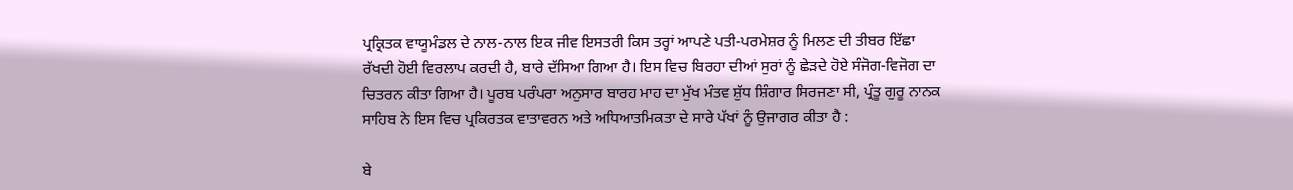ਪ੍ਰਕ੍ਰਿਤਕ ਵਾਯੂਮੰਡਲ ਦੇ ਨਾਲ-ਨਾਲ ਇਕ ਜੀਵ ਇਸਤਰੀ ਕਿਸ ਤਰ੍ਹਾਂ ਆਪਣੇ ਪਤੀ-ਪਰਮੇਸ਼ਰ ਨੂੰ ਮਿਲਣ ਦੀ ਤੀਬਰ ਇੱਛਾ ਰੱਖਦੀ ਹੋਈ ਵਿਰਲਾਪ ਕਰਦੀ ਹੈ, ਬਾਰੇ ਦੱਸਿਆ ਗਿਆ ਹੈ। ਇਸ ਵਿਚ ਬਿਰਹਾ ਦੀਆਂ ਸੁਰਾਂ ਨੂੰ ਛੇੜਦੇ ਹੋਏ ਸੰਜੋਗ-ਵਿਜੋਗ ਦਾ ਚਿਤਰਨ ਕੀਤਾ ਗਿਆ ਹੈ। ਪੂਰਬ ਪਰੰਪਰਾ ਅਨੁਸਾਰ ਬਾਰਹ ਮਾਹ ਦਾ ਮੁੱਖ ਮੰਤਵ ਸ਼ੁੱਧ ਸ਼ਿੰਗਾਰ ਸਿਰਜਣਾ ਸੀ, ਪ੍ਰੰਤੂ ਗੁਰੂ ਨਾਨਕ ਸਾਹਿਬ ਨੇ ਇਸ ਵਿਚ ਪ੍ਰਕਿਰਤਕ ਵਾਤਾਵਰਨ ਅਤੇ ਅਧਿਆਤਮਿਕਤਾ ਦੇ ਸਾਰੇ ਪੱਖਾਂ ਨੂੰ ਉਜਾਗਰ ਕੀਤਾ ਹੈ :

ਬੇ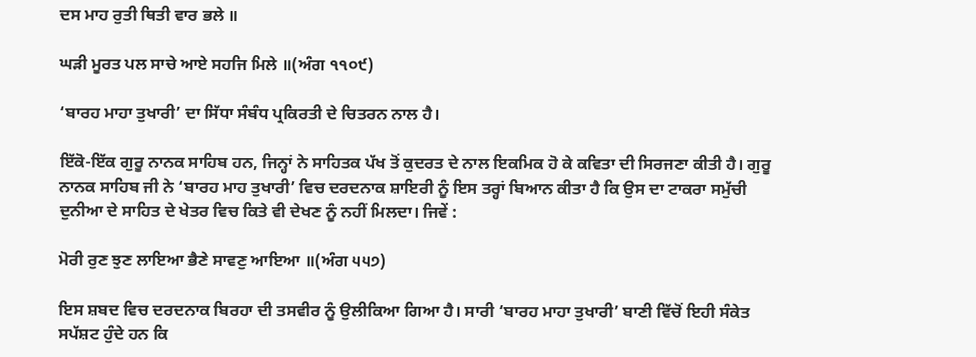ਦਸ ਮਾਹ ਰੁਤੀ ਥਿਤੀ ਵਾਰ ਭਲੇ ॥

ਘੜੀ ਮੂਰਤ ਪਲ ਸਾਚੇ ਆਏ ਸਹਜਿ ਮਿਲੇ ॥(ਅੰਗ ੧੧੦੯)

‘ਬਾਰਹ ਮਾਹਾ ਤੁਖਾਰੀ’ ਦਾ ਸਿੱਧਾ ਸੰਬੰਧ ਪ੍ਰਕਿਰਤੀ ਦੇ ਚਿਤਰਨ ਨਾਲ ਹੈ।

ਇੱਕੋ-ਇੱਕ ਗੁਰੂ ਨਾਨਕ ਸਾਹਿਬ ਹਨ, ਜਿਨ੍ਹਾਂ ਨੇ ਸਾਹਿਤਕ ਪੱਖ ਤੋਂ ਕੁਦਰਤ ਦੇ ਨਾਲ ਇਕਮਿਕ ਹੋ ਕੇ ਕਵਿਤਾ ਦੀ ਸਿਰਜਣਾ ਕੀਤੀ ਹੈ। ਗੁਰੂ ਨਾਨਕ ਸਾਹਿਬ ਜੀ ਨੇ ‘ਬਾਰਹ ਮਾਹ ਤੁਖਾਰੀ’ ਵਿਚ ਦਰਦਨਾਕ ਸ਼ਾਇਰੀ ਨੂੰ ਇਸ ਤਰ੍ਹਾਂ ਬਿਆਨ ਕੀਤਾ ਹੈ ਕਿ ਉਸ ਦਾ ਟਾਕਰਾ ਸਮੁੱਚੀ ਦੁਨੀਆ ਦੇ ਸਾਹਿਤ ਦੇ ਖੇਤਰ ਵਿਚ ਕਿਤੇ ਵੀ ਦੇਖਣ ਨੂੰ ਨਹੀਂ ਮਿਲਦਾ। ਜਿਵੇਂ :

ਮੋਰੀ ਰੁਣ ਝੁਣ ਲਾਇਆ ਭੈਣੇ ਸਾਵਣੁ ਆਇਆ ॥(ਅੰਗ ੫੫੭)

ਇਸ ਸ਼ਬਦ ਵਿਚ ਦਰਦਨਾਕ ਬਿਰਹਾ ਦੀ ਤਸਵੀਰ ਨੂੰ ਉਲੀਕਿਆ ਗਿਆ ਹੈ। ਸਾਰੀ ‘ਬਾਰਹ ਮਾਹਾ ਤੁਖਾਰੀ’ ਬਾਣੀ ਵਿੱਚੋਂ ਇਹੀ ਸੰਕੇਤ ਸਪੱਸ਼ਟ ਹੁੰਦੇ ਹਨ ਕਿ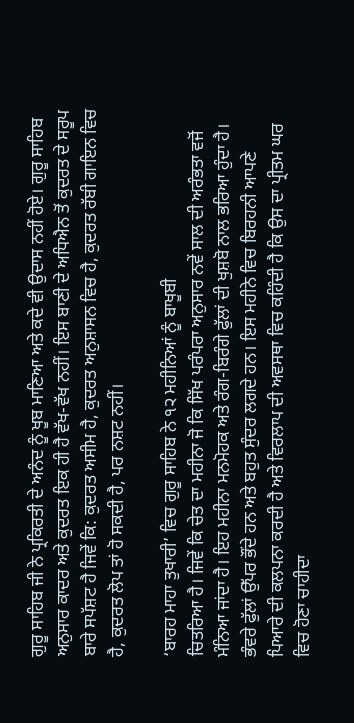ਗੁਰੂ ਸਾਹਿਬ ਜੀ ਨੇ ਪ੍ਰਕਿਰਤੀ ਦੇ ਅਨੰਦ ਨੂੰ ਖੂਬ ਮਾਣਿਆ ਅਤੇ ਕਦੇ ਵੀ ਉਦਾਸ ਨਹੀਂ ਹੋਏ। ਗੁਰੂ ਸਾਹਿਬ ਅਨੁਸਾਰ ਕਾਦਰ ਅਤੇ ਕੁਦਰਤ ਇਕ ਹੀ ਹੈ ਵੱਖ-ਵੱਖ ਨਹੀਂ। ਇਸ ਬਾਣੀ ਦੇ ਅਧਿਐਨ ਤੋਂ ਕੁਦਰਤ ਦੇ ਸਰੂਪ ਬਾਰੇ ਸਪੱਸ਼ਟ ਹੈ ਜਿਵੇਂ ਕਿ: ਕੁਦਰਤ ਅਸੀਮ ਹੈ, ਕੁਦਰਤ ਅਨੁਸ਼ਾਸਨ ਵਿਚ ਹੈ, ਕੁਦਰਤ ਰੱਬੀ ਗਾਇਨ ਵਿਚ ਹੈ, ਕੁਦਰਤ ਲੋਪ ਤਾਂ ਹੋ ਸਕਦੀ ਹੈ, ਪਰ ਨਸ਼ਟ ਨਹੀਂ।

‘ਬਾਰਹ ਮਾਹਾ ਤੁਖਾਰੀ’ ਵਿਚ ਗੁਰੂ ਸਾਹਿਬ ਨੇ ੧੨ ਮਹੀਨਿਆਂ ਨੂੰ ਬਾਖੂਬੀ
ਚਿਤਰਿਆ ਹੈ। ਜਿਵੇਂ ਕਿ ਚੇਤ ਦਾ ਮਹੀਨਾ ਜੋ ਕਿ ਸਿੱਖ ਪਰੰਪਰਾ ਅਨੁਸਾਰ ਨਵੇਂ ਸਾਲ ਦੀ ਅਰੰਭਤਾ ਵਜੋਂ ਮੰਨਿਆ ਜਾਂਦਾ ਹੈ। ਇਹ ਮਹੀਨਾ ਮਨਮੋਹਕ ਅਤੇ ਰੰਗ-ਬਿਰੰਗੇ ਫੁੱਲਾਂ ਦੀ ਖੁਸ਼ਬੋ ਨਾਲ ਭਰਿਆ ਹੁੰਦਾ ਹੈ। ਭੰਵਰੇ ਫੁੱਲਾਂ ਉੱਪਰ ਭੌਂਦੇ ਹਨ ਅਤੇ ਬਹੁਤ ਸੁੰਦਰ ਲਗਦੇ ਹਨ। ਇਸ ਮਹੀਨੇ ਵਿਚ ਬਿਰਹਨੀ ਆਪਣੇ ਪਿਆਰੇ ਦੀ ਕਲਪਨਾ ਕਰਦੀ ਹੈ ਅਤੇ ਵਿਰਲਾਪ ਦੀ ਅਵਸਥਾ ਵਿਚ ਕਹਿੰਦੀ ਹੈ ਕਿ ਉਸ ਦਾ ਪ੍ਰੀਤਮ ਘਰ ਵਿਚ ਹੋਣਾ ਚਾਹੀਦਾ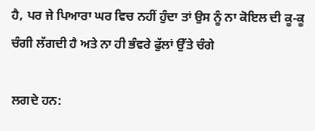ਹੈ, ਪਰ ਜੇ ਪਿਆਰਾ ਘਰ ਵਿਚ ਨਹੀਂ ਹੁੰਦਾ ਤਾਂ ਉਸ ਨੂੰ ਨਾ ਕੋਇਲ ਦੀ ਕੂ-ਕੂ ਚੰਗੀ ਲੱਗਦੀ ਹੈ ਅਤੇ ਨਾ ਹੀ ਭੰਵਰੇ ਫੁੱਲਾਂ ਉੱਤੇ ਚੰਗੇ

ਲਗਦੇ ਹਨ: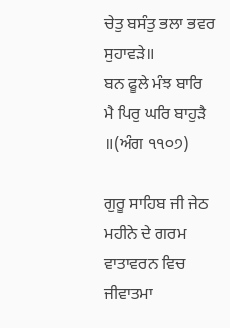ਚੇਤੁ ਬਸੰਤੁ ਭਲਾ ਭਵਰ ਸੁਹਾਵੜੇ॥
ਬਨ ਫੂਲੇ ਮੰਝ ਬਾਰਿ ਮੈ ਪਿਰੁ ਘਰਿ ਬਾਹੁੜੈ ॥(ਅੰਗ ੧੧੦੭)

ਗੁਰੂ ਸਾਹਿਬ ਜੀ ਜੇਠ ਮਹੀਨੇ ਦੇ ਗਰਮ ਵਾਤਾਵਰਨ ਵਿਚ ਜੀਵਾਤਮਾ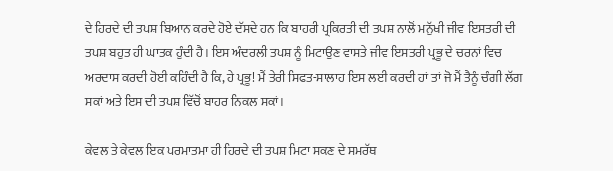ਦੇ ਹਿਰਦੇ ਦੀ ਤਪਸ਼ ਬਿਆਨ ਕਰਦੇ ਹੋਏ ਦੱਸਦੇ ਹਨ ਕਿ ਬਾਹਰੀ ਪ੍ਰਕਿਰਤੀ ਦੀ ਤਪਸ਼ ਨਾਲੋਂ ਮਨੁੱਖੀ ਜੀਵ ਇਸਤਰੀ ਦੀ ਤਪਸ਼ ਬਹੁਤ ਹੀ ਘਾਤਕ ਹੁੰਦੀ ਹੈ। ਇਸ ਅੰਦਰਲੀ ਤਪਸ਼ ਨੂੰ ਮਿਟਾਉਣ ਵਾਸਤੇ ਜੀਵ ਇਸਤਰੀ ਪ੍ਰਭੂ ਦੇ ਚਰਨਾਂ ਵਿਚ ਅਰਦਾਸ ਕਰਦੀ ਹੋਈ ਕਹਿੰਦੀ ਹੈ ਕਿ, ਹੇ ਪ੍ਰਭੂ! ਮੈਂ ਤੇਰੀ ਸਿਫਤ-ਸਾਲਾਹ ਇਸ ਲਈ ਕਰਦੀ ਹਾਂ ਤਾਂ ਜੋ ਮੈਂ ਤੈਨੂੰ ਚੰਗੀ ਲੱਗ ਸਕਾਂ ਅਤੇ ਇਸ ਦੀ ਤਪਸ਼ ਵਿੱਚੋਂ ਬਾਹਰ ਨਿਕਲ ਸਕਾਂ।

ਕੇਵਲ ਤੇ ਕੇਵਲ ਇਕ ਪਰਮਾਤਮਾ ਹੀ ਹਿਰਦੇ ਦੀ ਤਪਸ਼ ਮਿਟਾ ਸਕਣ ਦੇ ਸਮਰੱਥ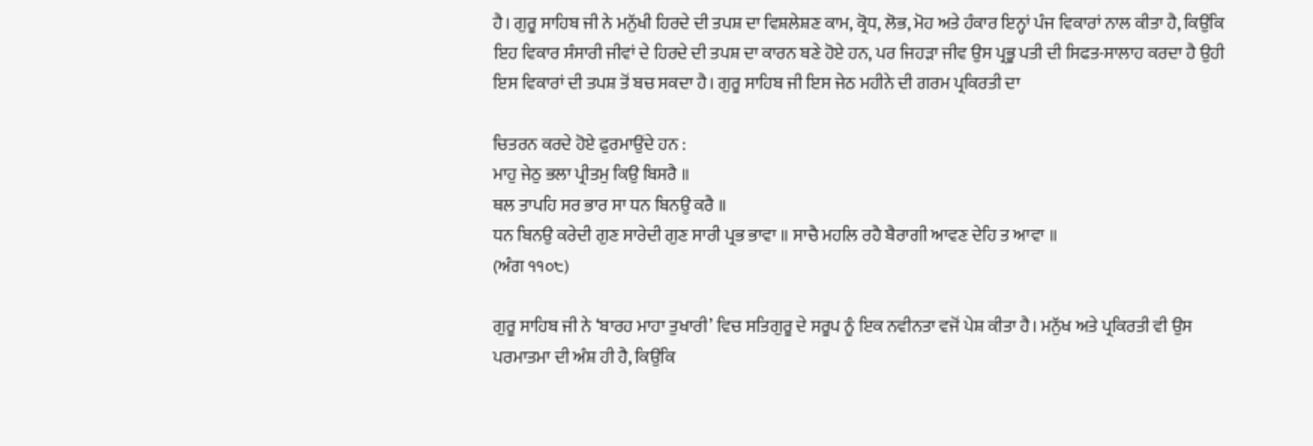ਹੈ। ਗੁਰੂ ਸਾਹਿਬ ਜੀ ਨੇ ਮਨੁੱਖੀ ਹਿਰਦੇ ਦੀ ਤਪਸ਼ ਦਾ ਵਿਸ਼ਲੇਸ਼ਣ ਕਾਮ, ਕ੍ਰੋਧ, ਲੋਭ, ਮੋਹ ਅਤੇ ਹੰਕਾਰ ਇਨ੍ਹਾਂ ਪੰਜ ਵਿਕਾਰਾਂ ਨਾਲ ਕੀਤਾ ਹੈ, ਕਿਉਂਕਿ ਇਹ ਵਿਕਾਰ ਸੰਸਾਰੀ ਜੀਵਾਂ ਦੇ ਹਿਰਦੇ ਦੀ ਤਪਸ਼ ਦਾ ਕਾਰਨ ਬਣੇ ਹੋਏ ਹਨ, ਪਰ ਜਿਹੜਾ ਜੀਵ ਉਸ ਪ੍ਰਭੂ ਪਤੀ ਦੀ ਸਿਫਤ-ਸਾਲਾਹ ਕਰਦਾ ਹੈ ਉਹੀ ਇਸ ਵਿਕਾਰਾਂ ਦੀ ਤਪਸ਼ ਤੋਂ ਬਚ ਸਕਦਾ ਹੈ। ਗੁਰੂ ਸਾਹਿਬ ਜੀ ਇਸ ਜੇਠ ਮਹੀਨੇ ਦੀ ਗਰਮ ਪ੍ਰਕਿਰਤੀ ਦਾ

ਚਿਤਰਨ ਕਰਦੇ ਹੋਏ ਫੁਰਮਾਉਂਦੇ ਹਨ :
ਮਾਹੁ ਜੇਠੁ ਭਲਾ ਪ੍ਰੀਤਮੁ ਕਿਉ ਬਿਸਰੈ ॥
ਥਲ ਤਾਪਹਿ ਸਰ ਭਾਰ ਸਾ ਧਨ ਬਿਨਉ ਕਰੈ ॥
ਧਨ ਬਿਨਉ ਕਰੇਦੀ ਗੁਣ ਸਾਰੇਦੀ ਗੁਣ ਸਾਰੀ ਪ੍ਰਭ ਭਾਵਾ ॥ ਸਾਚੈ ਮਹਲਿ ਰਹੈ ਬੈਰਾਗੀ ਆਵਣ ਦੇਹਿ ਤ ਆਵਾ ॥
(ਅੰਗ ੧੧੦੮)

ਗੁਰੂ ਸਾਹਿਬ ਜੀ ਨੇ ‘ਬਾਰਹ ਮਾਹਾ ਤੁਖਾਰੀ’ ਵਿਚ ਸਤਿਗੁਰੂ ਦੇ ਸਰੂਪ ਨੂੰ ਇਕ ਨਵੀਨਤਾ ਵਜੋਂ ਪੇਸ਼ ਕੀਤਾ ਹੈ। ਮਨੁੱਖ ਅਤੇ ਪ੍ਰਕਿਰਤੀ ਵੀ ਉਸ ਪਰਮਾਤਮਾ ਦੀ ਅੰਸ਼ ਹੀ ਹੈ, ਕਿਉਂਕਿ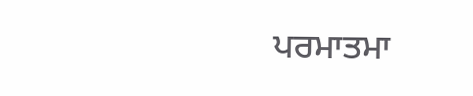ਪਰਮਾਤਮਾ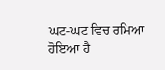ਘਟ-ਘਟ ਵਿਚ ਰਮਿਆ ਹੋਇਆ ਹੈ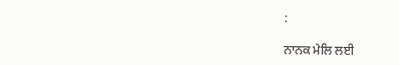:

ਨਾਨਕ ਮੇਲਿ ਲਈ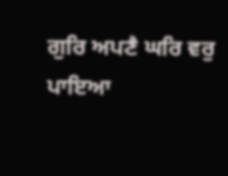ਗੁਰਿ ਅਪਣੈ ਘਰਿ ਵਰੁ ਪਾਇਆ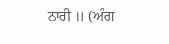ਨਾਰੀ ॥ (ਅੰਗ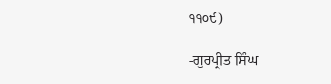੧੧੦੯)

-ਗੁਰਪ੍ਰੀਤ ਸਿੰਘ